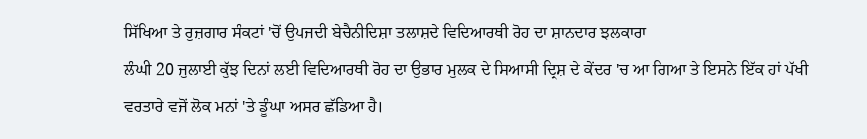ਸਿੱਖਿਆ ਤੇ ਰੁਜ਼ਗਾਰ ਸੰਕਟਾਂ 'ਚੋਂ ਉਪਜਦੀ ਬੇਚੈਨੀਦਿਸ਼ਾ ਤਲਾਸ਼ਦੇ ਵਿਦਿਆਰਥੀ ਰੋਹ ਦਾ ਸ਼ਾਨਦਾਰ ਝਲਕਾਰਾ
ਲੰਘੀ 20 ਜੁਲਾਈ ਕੁੱਝ ਦਿਨਾਂ ਲਈ ਵਿਦਿਆਰਥੀ ਰੋਹ ਦਾ ਉਭਾਰ ਮੁਲਕ ਦੇ ਸਿਆਸੀ ਦ੍ਰਿਸ਼ ਦੇ ਕੇਂਦਰ 'ਚ ਆ ਗਿਆ ਤੇ ਇਸਨੇ ਇੱਕ ਹਾਂ ਪੱਖੀ ਵਰਤਾਰੇ ਵਜੋਂ ਲੋਕ ਮਨਾਂ 'ਤੇ ਡੂੰਘਾ ਅਸਰ ਛੱਡਿਆ ਹੈ।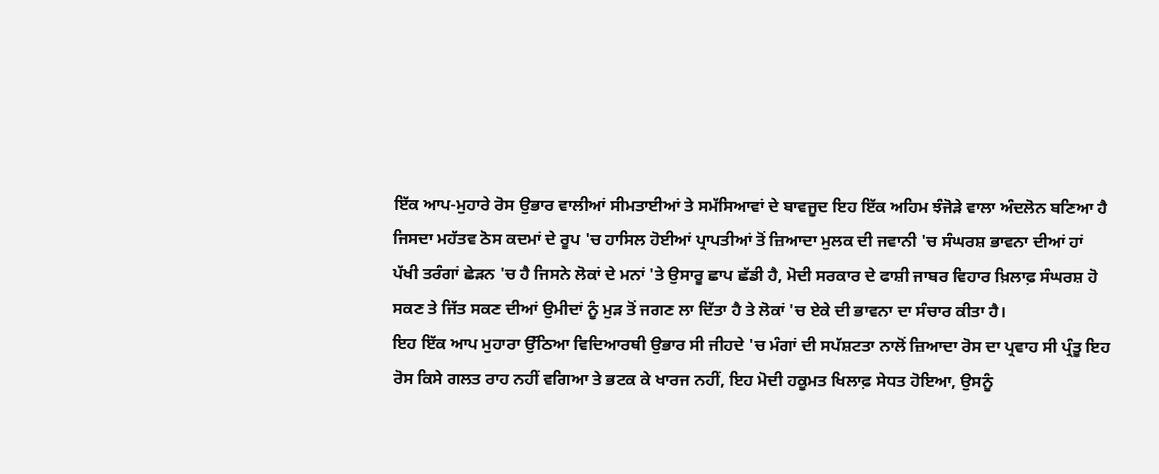ਇੱਕ ਆਪ-ਮੁਹਾਰੇ ਰੋਸ ਉਭਾਰ ਵਾਲੀਆਂ ਸੀਮਤਾਈਆਂ ਤੇ ਸਮੱਸਿਆਵਾਂ ਦੇ ਬਾਵਜੂਦ ਇਹ ਇੱਕ ਅਹਿਮ ਝੰਜੋੜੇ ਵਾਲਾ ਅੰਦਲੋਨ ਬਣਿਆ ਹੈ ਜਿਸਦਾ ਮਹੱਤਵ ਠੋਸ ਕਦਮਾਂ ਦੇ ਰੂਪ 'ਚ ਹਾਸਿਲ ਹੋਈਆਂ ਪ੍ਰਾਪਤੀਆਂ ਤੋਂ ਜ਼ਿਆਦਾ ਮੁਲਕ ਦੀ ਜਵਾਨੀ 'ਚ ਸੰਘਰਸ਼ ਭਾਵਨਾ ਦੀਆਂ ਹਾਂ ਪੱਖੀ ਤਰੰਗਾਂ ਛੇੜਨ 'ਚ ਹੈ ਜਿਸਨੇ ਲੋਕਾਂ ਦੇ ਮਨਾਂ 'ਤੇ ਉਸਾਰੂ ਛਾਪ ਛੱਡੀ ਹੈ, ਮੋਦੀ ਸਰਕਾਰ ਦੇ ਫਾਸ਼ੀ ਜਾਬਰ ਵਿਹਾਰ ਖ਼ਿਲਾਫ਼ ਸੰਘਰਸ਼ ਹੋ ਸਕਣ ਤੇ ਜਿੱਤ ਸਕਣ ਦੀਆਂ ਉਮੀਦਾਂ ਨੂੰ ਮੁੜ ਤੋਂ ਜਗਣ ਲਾ ਦਿੱਤਾ ਹੈ ਤੇ ਲੋਕਾਂ 'ਚ ਏਕੇ ਦੀ ਭਾਵਨਾ ਦਾ ਸੰਚਾਰ ਕੀਤਾ ਹੈ।
ਇਹ ਇੱਕ ਆਪ ਮੁਹਾਰਾ ਉੱਠਿਆ ਵਿਦਿਆਰਥੀ ਉਭਾਰ ਸੀ ਜੀਹਦੇ 'ਚ ਮੰਗਾਂ ਦੀ ਸਪੱਸ਼ਟਤਾ ਨਾਲੋਂ ਜ਼ਿਆਦਾ ਰੋਸ ਦਾ ਪ੍ਰਵਾਹ ਸੀ ਪ੍ਰੰਤੂ ਇਹ ਰੋਸ ਕਿਸੇ ਗਲਤ ਰਾਹ ਨਹੀਂ ਵਗਿਆ ਤੇ ਭਟਕ ਕੇ ਖਾਰਜ ਨਹੀਂ, ਇਹ ਮੋਦੀ ਹਕੂਮਤ ਖਿਲਾਫ਼ ਸੇਧਤ ਹੋਇਆ, ਉਸਨੂੰ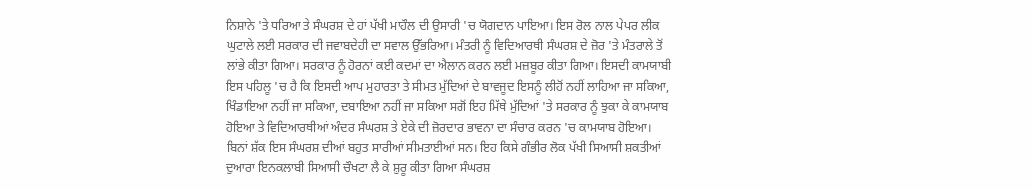ਨਿਸ਼ਾਨੇ 'ਤੇ ਧਰਿਆ ਤੇ ਸੰਘਰਸ਼ ਦੇ ਹਾਂ ਪੱਖੀ ਮਾਹੌਲ ਦੀ ਉਸਾਰੀ 'ਚ ਯੋਗਦਾਨ ਪਾਇਆ। ਇਸ ਰੋਲ ਨਾਲ ਪੇਪਰ ਲੀਕ ਘੁਟਾਲੇ ਲਈ ਸਰਕਾਰ ਦੀ ਜਵਾਬਦੇਹੀ ਦਾ ਸਵਾਲ ਉੱਭਰਿਆ। ਮੰਤਰੀ ਨੂੰ ਵਿਦਿਆਰਥੀ ਸੰਘਰਸ਼ ਦੇ ਜ਼ੋਰ 'ਤੇ ਮੰਤਰਾਲੇ ਤੋਂ ਲਾਂਭੇ ਕੀਤਾ ਗਿਆ। ਸਰਕਾਰ ਨੂੰ ਹੋਰਨਾਂ ਕਈ ਕਦਮਾਂ ਦਾ ਐਲਾਨ ਕਰਨ ਲਈ ਮਜ਼ਬੂਰ ਕੀਤਾ ਗਿਆ। ਇਸਦੀ ਕਾਮਯਾਬੀ ਇਸ ਪਹਿਲੂ 'ਚ ਹੈ ਕਿ ਇਸਦੀ ਆਪ ਮੁਹਾਰਤਾ ਤੇ ਸੀਮਤ ਮੁੱਦਿਆਂ ਦੇ ਬਾਵਜੂਦ ਇਸਨੂੰ ਲੀਹੋਂ ਨਹੀਂ ਲਾਹਿਆ ਜਾ ਸਕਿਆ, ਖਿੰਡਾਇਆ ਨਹੀਂ ਜਾ ਸਕਿਆ, ਦਬਾਇਆ ਨਹੀਂ ਜਾ ਸਕਿਆ ਸਗੋਂ ਇਹ ਮਿੱਥੇ ਮੁੱਦਿਆਂ 'ਤੇ ਸਰਕਾਰ ਨੂੰ ਝੁਕਾ ਕੇ ਕਾਮਯਾਬ ਹੋਇਆ ਤੇ ਵਿਦਿਆਰਥੀਆਂ ਅੰਦਰ ਸੰਘਰਸ਼ ਤੇ ਏਕੇ ਦੀ ਜ਼ੋਰਦਾਰ ਭਾਵਨਾ ਦਾ ਸੰਚਾਰ ਕਰਨ 'ਚ ਕਾਮਯਾਬ ਹੋਇਆ।
ਬਿਨਾਂ ਸ਼ੱਕ ਇਸ ਸੰਘਰਸ਼ ਦੀਆਂ ਬਹੁਤ ਸਾਰੀਆਂ ਸੀਮਤਾਈਆਂ ਸਨ। ਇਹ ਕਿਸੇ ਗੰਭੀਰ ਲੋਕ ਪੱਖੀ ਸਿਆਸੀ ਸ਼ਕਤੀਆਂ ਦੁਆਰਾ ਇਨਕਲਾਬੀ ਸਿਆਸੀ ਚੌਖਟਾ ਲੈ ਕੇ ਸ਼ੁਰੂ ਕੀਤਾ ਗਿਆ ਸੰਘਰਸ਼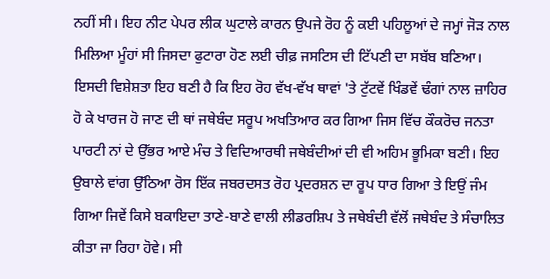ਨਹੀਂ ਸੀ। ਇਹ ਨੀਟ ਪੇਪਰ ਲੀਕ ਘੁਟਾਲੇ ਕਾਰਨ ਉਪਜੇ ਰੋਹ ਨੂੰ ਕਈ ਪਹਿਲੂਆਂ ਦੇ ਜਮ੍ਹਾਂ ਜੋੜ ਨਾਲ ਮਿਲਿਆ ਮੂੰਹਾਂ ਸੀ ਜਿਸਦਾ ਫੁਟਾਰਾ ਹੋਣ ਲਈ ਚੀਫ਼ ਜਸਟਿਸ ਦੀ ਟਿੱਪਣੀ ਦਾ ਸਬੱਬ ਬਣਿਆ। ਇਸਦੀ ਵਿਸ਼ੇਸ਼ਤਾ ਇਹ ਬਣੀ ਹੈ ਕਿ ਇਹ ਰੋਹ ਵੱਖ-ਵੱਖ ਥਾਵਾਂ 'ਤੇ ਟੁੱਟਵੇਂ ਖਿੰਡਵੇਂ ਢੰਗਾਂ ਨਾਲ ਜ਼ਾਹਿਰ ਹੋ ਕੇ ਖਾਰਜ ਹੋ ਜਾਣ ਦੀ ਥਾਂ ਜਥੇਬੰਦ ਸਰੂਪ ਅਖਤਿਆਰ ਕਰ ਗਿਆ ਜਿਸ ਵਿੱਚ ਕੌਕਰੋਚ ਜਨਤਾ ਪਾਰਟੀ ਨਾਂ ਦੇ ਉੱਭਰ ਆਏ ਮੰਚ ਤੇ ਵਿਦਿਆਰਥੀ ਜਥੇਬੰਦੀਆਂ ਦੀ ਵੀ ਅਹਿਮ ਭੂਮਿਕਾ ਬਣੀ। ਇਹ ਉਬਾਲੇ ਵਾਂਗ ਉੱਠਿਆ ਰੋਸ ਇੱਕ ਜਬਰਦਸਤ ਰੋਹ ਪ੍ਰਦਰਸ਼ਨ ਦਾ ਰੂਪ ਧਾਰ ਗਿਆ ਤੇ ਇਉਂ ਜੰਮ ਗਿਆ ਜਿਵੇਂ ਕਿਸੇ ਬਕਾਇਦਾ ਤਾਣੇ-ਬਾਣੇ ਵਾਲੀ ਲੀਡਰਸ਼ਿਪ ਤੇ ਜਥੇਬੰਦੀ ਵੱਲੋਂ ਜਥੇਬੰਦ ਤੇ ਸੰਚਾਲਿਤ ਕੀਤਾ ਜਾ ਰਿਹਾ ਹੋਵੇ। ਸੀ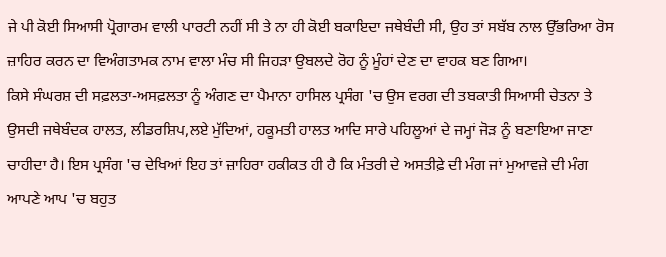ਜੇ ਪੀ ਕੋਈ ਸਿਆਸੀ ਪ੍ਰੋਗਾਰਮ ਵਾਲੀ ਪਾਰਟੀ ਨਹੀਂ ਸੀ ਤੇ ਨਾ ਹੀ ਕੋਈ ਬਕਾਇਦਾ ਜਥੇਬੰਦੀ ਸੀ, ਉਹ ਤਾਂ ਸਬੱਬ ਨਾਲ ਉੱਭਰਿਆ ਰੋਸ ਜ਼ਾਹਿਰ ਕਰਨ ਦਾ ਵਿਅੰਗਤਾਮਕ ਨਾਮ ਵਾਲਾ ਮੰਚ ਸੀ ਜਿਹੜਾ ਉਬਲਦੇ ਰੋਹ ਨੂੰ ਮੂੰਹਾਂ ਦੇਣ ਦਾ ਵਾਹਕ ਬਣ ਗਿਆ।
ਕਿਸੇ ਸੰਘਰਸ਼ ਦੀ ਸਫ਼ਲਤਾ-ਅਸਫ਼ਲਤਾ ਨੂੰ ਅੰਗਣ ਦਾ ਪੈਮਾਨਾ ਹਾਸਿਲ ਪ੍ਰਸੰਗ 'ਚ ਉਸ ਵਰਗ ਦੀ ਤਬਕਾਤੀ ਸਿਆਸੀ ਚੇਤਨਾ ਤੇ ਉਸਦੀ ਜਥੇਬੰਦਕ ਹਾਲਤ, ਲੀਡਰਸ਼ਿਪ,ਲਏ ਮੁੱਦਿਆਂ, ਹਕੂਮਤੀ ਹਾਲਤ ਆਦਿ ਸਾਰੇ ਪਹਿਲੂਆਂ ਦੇ ਜਮ੍ਹਾਂ ਜੋੜ ਨੂੰ ਬਣਾਇਆ ਜਾਣਾ ਚਾਹੀਦਾ ਹੈ। ਇਸ ਪ੍ਰਸੰਗ 'ਚ ਦੇਖਿਆਂ ਇਹ ਤਾਂ ਜ਼ਾਹਿਰਾ ਹਕੀਕਤ ਹੀ ਹੈ ਕਿ ਮੰਤਰੀ ਦੇ ਅਸਤੀਫ਼ੇ ਦੀ ਮੰਗ ਜਾਂ ਮੁਆਵਜ਼ੇ ਦੀ ਮੰਗ ਆਪਣੇ ਆਪ 'ਚ ਬਹੁਤ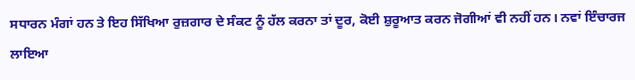ਸਧਾਰਨ ਮੰਗਾਂ ਹਨ ਤੇ ਇਹ ਸਿੱਖਿਆ ਰੁਜ਼ਗਾਰ ਦੇ ਸੰਕਟ ਨੂੰ ਹੱਲ ਕਰਨਾ ਤਾਂ ਦੂਰ, ਕੋਈ ਸ਼ੁਰੂਆਤ ਕਰਨ ਜੋਗੀਆਂ ਵੀ ਨਹੀਂ ਹਨ। ਨਵਾਂ ਇੰਚਾਰਜ ਲਾਇਆ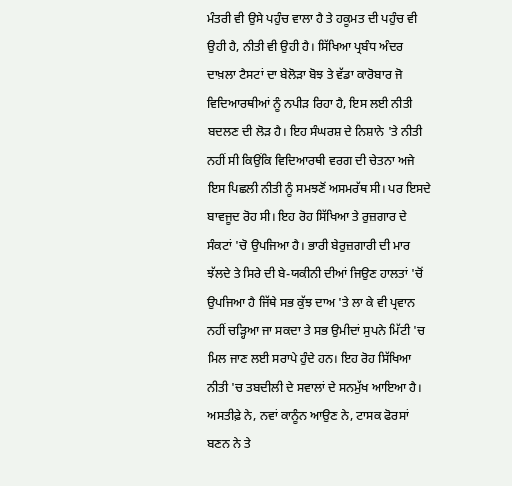ਮੰਤਰੀ ਵੀ ਉਸੇ ਪਹੁੰਚ ਵਾਲਾ ਹੈ ਤੇ ਹਕੂਮਤ ਦੀ ਪਹੁੰਚ ਵੀ ਉਹੀ ਹੈ, ਨੀਤੀ ਵੀ ਉਹੀ ਹੈ। ਸਿੱਖਿਆ ਪ੍ਰਬੰਧ ਅੰਦਰ ਦਾਖ਼ਲਾ ਟੈਸਟਾਂ ਦਾ ਬੇਲੋੜਾ ਬੋਝ ਤੇ ਵੱਡਾ ਕਾਰੋਬਾਰ ਜੋ ਵਿਦਿਆਰਥੀਆਂ ਨੂੰ ਨਪੀੜ ਰਿਹਾ ਹੈ, ਇਸ ਲਈ ਨੀਤੀ ਬਦਲਣ ਦੀ ਲੋੜ ਹੈ। ਇਹ ਸੰਘਰਸ਼ ਦੇ ਨਿਸ਼ਾਨੇ 'ਤੇ ਨੀਤੀ ਨਹੀਂ ਸੀ ਕਿਉਂਕਿ ਵਿਦਿਆਰਥੀ ਵਰਗ ਦੀ ਚੇਤਨਾ ਅਜੇ ਇਸ ਪਿਛਲੀ ਨੀਤੀ ਨੂੰ ਸਮਝਣੋਂ ਅਸਮਰੱਥ ਸੀ। ਪਰ ਇਸਦੇ ਬਾਵਜੂਦ ਰੋਹ ਸੀ। ਇਹ ਰੋਹ ਸਿੱਖਿਆ ਤੇ ਰੁਜ਼ਗਾਰ ਦੇ ਸੰਕਟਾਂ 'ਚੋ ਉਪਜਿਆ ਹੈ। ਭਾਰੀ ਬੇਰੁਜ਼ਗਾਰੀ ਦੀ ਮਾਰ ਝੱਲਦੇ ਤੇ ਸਿਰੇ ਦੀ ਬੇ-ਯਕੀਨੀ ਦੀਆਂ ਜਿਉਣ ਹਾਲਤਾਂ 'ਚੋਂ ਉਪਜਿਆ ਹੈ ਜਿੱਥੇ ਸਭ ਕੁੱਝ ਦਾਅ 'ਤੇ ਲਾ ਕੇ ਵੀ ਪ੍ਰਵਾਨ ਨਹੀਂ ਚੜ੍ਹਿਆ ਜਾ ਸਕਦਾ ਤੇ ਸਭ ਉਮੀਦਾਂ ਸੁਪਨੇ ਮਿੱਟੀ 'ਚ ਮਿਲ ਜਾਣ ਲਈ ਸਰਾਪੇ ਹੁੰਦੇ ਹਨ। ਇਹ ਰੋਹ ਸਿੱਖਿਆ ਨੀਤੀ 'ਚ ਤਬਦੀਲੀ ਦੇ ਸਵਾਲਾਂ ਦੇ ਸਨਮੁੱਖ ਆਇਆ ਹੈ। ਅਸਤੀਫ਼ੇ ਨੇ, ਨਵਾਂ ਕਾਨੂੰਨ ਆਉਣ ਨੇ, ਟਾਸਕ ਫੋਰਸਾਂ ਬਣਨ ਨੇ ਤੇ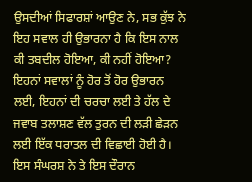ਉਸਦੀਆਂ ਸਿਫਾਰਸ਼ਾਂ ਆਉਣ ਨੇ, ਸਭ ਕੁੱਝ ਨੇ ਇਹ ਸਵਾਲ ਹੀ ਉਭਾਰਨਾ ਹੈ ਕਿ ਇਸ ਨਾਲ ਕੀ ਤਬਦੀਲ ਹੋਇਆ, ਕੀ ਨਹੀਂ ਹੋਇਆ? ਇਹਨਾਂ ਸਵਾਲਾਂ ਨੂੰ ਹੋਰ ਤੋਂ ਹੋਰ ਉਭਾਰਨ ਲਈ, ਇਹਨਾਂ ਦੀ ਚਰਚਾ ਲਈ ਤੇ ਹੱਲ ਦੇ ਜਵਾਬ ਤਲਾਸ਼ਣ ਵੱਲ ਤੁਰਨ ਦੀ ਲੜੀ ਛੇੜਨ ਲਈ ਇੱਕ ਧਰਾਤਲ ਦੀ ਵਿਛਾਈ ਹੋਈ ਹੈ। ਇਸ ਸੰਘਰਸ਼ ਨੇ ਤੇ ਇਸ ਦੌਰਾਨ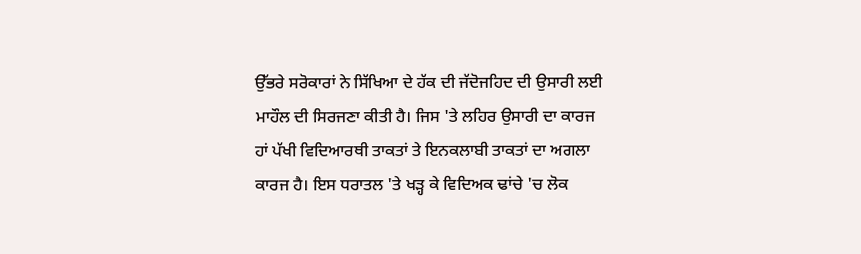ਉੱਭਰੇ ਸਰੋਕਾਰਾਂ ਨੇ ਸਿੱਖਿਆ ਦੇ ਹੱਕ ਦੀ ਜੱਦੋਜਹਿਦ ਦੀ ਉਸਾਰੀ ਲਈ ਮਾਹੌਲ ਦੀ ਸਿਰਜਣਾ ਕੀਤੀ ਹੈ। ਜਿਸ 'ਤੇ ਲਹਿਰ ਉਸਾਰੀ ਦਾ ਕਾਰਜ ਹਾਂ ਪੱਖੀ ਵਿਦਿਆਰਥੀ ਤਾਕਤਾਂ ਤੇ ਇਨਕਲਾਬੀ ਤਾਕਤਾਂ ਦਾ ਅਗਲਾ ਕਾਰਜ ਹੈ। ਇਸ ਧਰਾਤਲ 'ਤੇ ਖੜ੍ਹ ਕੇ ਵਿਦਿਅਕ ਢਾਂਚੇ 'ਚ ਲੋਕ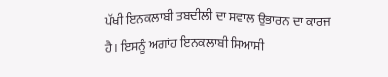ਪੱਖੀ ਇਨਕਲਾਬੀ ਤਬਦੀਲੀ ਦਾ ਸਵਾਲ ਉਭਾਰਨ ਦਾ ਕਾਰਜ ਹੈ। ਇਸਨੂੰ ਅਗਾਂਹ ਇਨਕਲਾਬੀ ਸਿਆਸੀ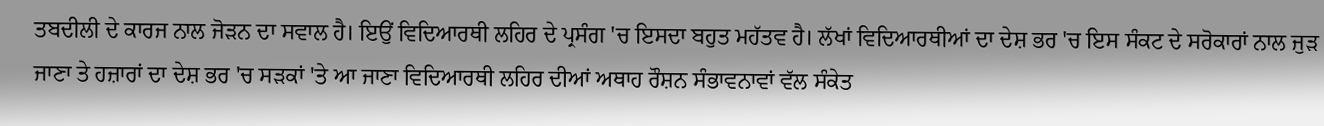ਤਬਦੀਲੀ ਦੇ ਕਾਰਜ ਨਾਲ ਜੋੜਨ ਦਾ ਸਵਾਲ ਹੈ। ਇਉਂ ਵਿਦਿਆਰਥੀ ਲਹਿਰ ਦੇ ਪ੍ਰਸੰਗ 'ਚ ਇਸਦਾ ਬਹੁਤ ਮਹੱਤਵ ਹੈ। ਲੱਖਾਂ ਵਿਦਿਆਰਥੀਆਂ ਦਾ ਦੇਸ਼ ਭਰ 'ਚ ਇਸ ਸੰਕਟ ਦੇ ਸਰੋਕਾਰਾਂ ਨਾਲ ਜੁੜ ਜਾਣਾ ਤੇ ਹਜ਼ਾਰਾਂ ਦਾ ਦੇਸ਼ ਭਰ 'ਚ ਸੜਕਾਂ 'ਤੇ ਆ ਜਾਣਾ ਵਿਦਿਆਰਥੀ ਲਹਿਰ ਦੀਆਂ ਅਥਾਹ ਰੌਸ਼ਨ ਸੰਭਾਵਨਾਵਾਂ ਵੱਲ ਸੰਕੇਤ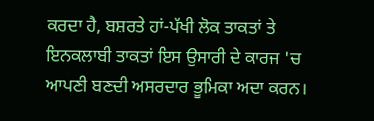ਕਰਦਾ ਹੈ, ਬਸ਼ਰਤੇ ਹਾਂ-ਪੱਖੀ ਲੋਕ ਤਾਕਤਾਂ ਤੇ ਇਨਕਲਾਬੀ ਤਾਕਤਾਂ ਇਸ ਉਸਾਰੀ ਦੇ ਕਾਰਜ 'ਚ ਆਪਣੀ ਬਣਦੀ ਅਸਰਦਾਰ ਭੂਮਿਕਾ ਅਦਾ ਕਰਨ।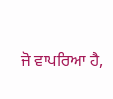ਜੋ ਵਾਪਰਿਆ ਹੈ,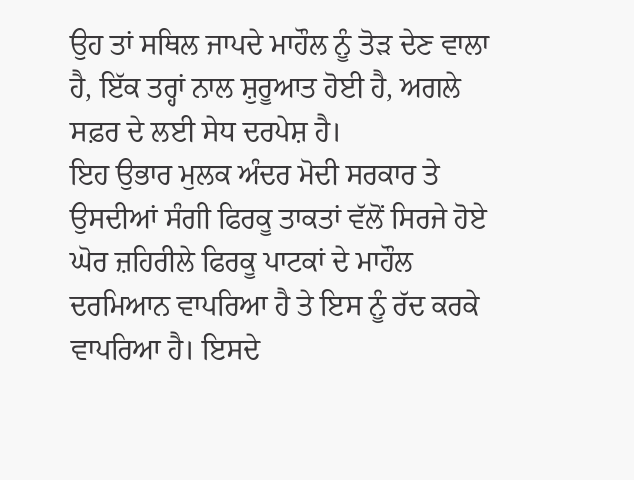ਉਹ ਤਾਂ ਸਥਿਲ ਜਾਪਦੇ ਮਾਹੌਲ ਨੂੰ ਤੋੜ ਦੇਣ ਵਾਲਾ ਹੈ, ਇੱਕ ਤਰ੍ਹਾਂ ਨਾਲ ਸ਼ੁਰੂਆਤ ਹੋਈ ਹੈ, ਅਗਲੇ ਸਫ਼ਰ ਦੇ ਲਈ ਸੇਧ ਦਰਪੇਸ਼ ਹੈ।
ਇਹ ਉਭਾਰ ਮੁਲਕ ਅੰਦਰ ਮੋਦੀ ਸਰਕਾਰ ਤੇ ਉਸਦੀਆਂ ਸੰਗੀ ਫਿਰਕੂ ਤਾਕਤਾਂ ਵੱਲੋਂ ਸਿਰਜੇ ਹੋਏ ਘੋਰ ਜ਼ਹਿਰੀਲੇ ਫਿਰਕੂ ਪਾਟਕਾਂ ਦੇ ਮਾਹੌਲ ਦਰਮਿਆਨ ਵਾਪਰਿਆ ਹੈ ਤੇ ਇਸ ਨੂੰ ਰੱਦ ਕਰਕੇ ਵਾਪਰਿਆ ਹੈ। ਇਸਦੇ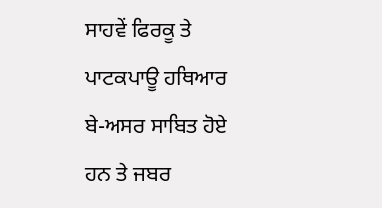ਸਾਹਵੇਂ ਫਿਰਕੂ ਤੇ ਪਾਟਕਪਾਊ ਹਥਿਆਰ ਬੇ-ਅਸਰ ਸਾਬਿਤ ਹੋਏ ਹਨ ਤੇ ਜਬਰ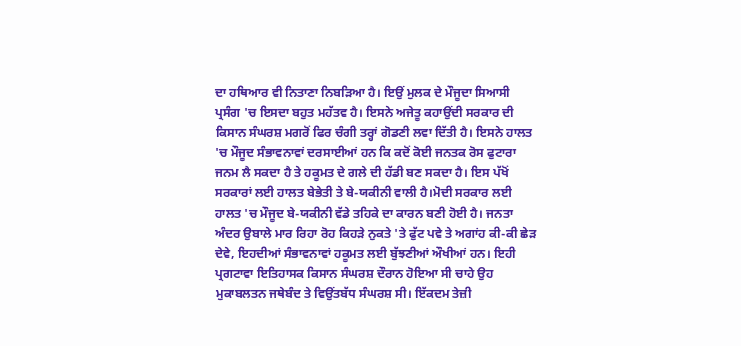ਦਾ ਹਥਿਆਰ ਵੀ ਨਿਤਾਣਾ ਨਿਬੜਿਆ ਹੈ। ਇਉਂ ਮੁਲਕ ਦੇ ਮੌਜੂਦਾ ਸਿਆਸੀ ਪ੍ਰਸੰਗ 'ਚ ਇਸਦਾ ਬਹੁਤ ਮਹੱਤਵ ਹੈ। ਇਸਨੇ ਅਜੇਤੂ ਕਹਾਉਂਦੀ ਸਰਕਾਰ ਦੀ ਕਿਸਾਨ ਸੰਘਰਸ਼ ਮਗਰੋਂ ਫਿਰ ਚੰਗੀ ਤਰ੍ਹਾਂ ਗੋਡਣੀ ਲਵਾ ਦਿੱਤੀ ਹੈ। ਇਸਨੇ ਹਾਲਤ 'ਚ ਮੌਜੂਦ ਸੰਭਾਵਨਾਵਾਂ ਦਰਸਾਈਆਂ ਹਨ ਕਿ ਕਦੋਂ ਕੋਈ ਜਨਤਕ ਰੋਸ ਫੁਟਾਰਾ ਜਨਮ ਲੈ ਸਕਦਾ ਹੈ ਤੇ ਹਕੂਮਤ ਦੇ ਗਲੇ ਦੀ ਹੱਡੀ ਬਣ ਸਕਦਾ ਹੈ। ਇਸ ਪੱਖੋਂ ਸਰਕਾਰਾਂ ਲਈ ਹਾਲਤ ਬੇਭੇਤੀ ਤੇ ਬੇ-ਯਕੀਨੀ ਵਾਲੀ ਹੈ।ਮੋਦੀ ਸਰਕਾਰ ਲਈ ਹਾਲਤ 'ਚ ਮੌਜੂਦ ਬੇ-ਯਕੀਨੀ ਵੱਡੇ ਤਹਿਕੇ ਦਾ ਕਾਰਨ ਬਣੀ ਹੋਈ ਹੈ। ਜਨਤਾ ਅੰਦਰ ਉਬਾਲੇ ਮਾਰ ਰਿਹਾ ਰੋਹ ਕਿਹੜੇ ਨੁਕਤੇ 'ਤੇ ਫੁੱਟ ਪਵੇ ਤੇ ਅਗਾਂਹ ਕੀ-ਕੀ ਛੇੜ ਦੇਵੇ, ਇਹਦੀਆਂ ਸੰਭਾਵਨਾਵਾਂ ਹਕੂਮਤ ਲਈ ਬੁੱਝਣੀਆਂ ਔਖੀਆਂ ਹਨ। ਇਹੀ ਪ੍ਰਗਟਾਵਾ ਇਤਿਹਾਸਕ ਕਿਸਾਨ ਸੰਘਰਸ਼ ਦੌਰਾਨ ਹੋਇਆ ਸੀ ਚਾਹੇ ਉਹ ਮੁਕਾਬਲਤਨ ਜਥੇਬੰਦ ਤੇ ਵਿਉਂਤਬੱਧ ਸੰਘਰਸ਼ ਸੀ। ਇੱਕਦਮ ਤੇਜ਼ੀ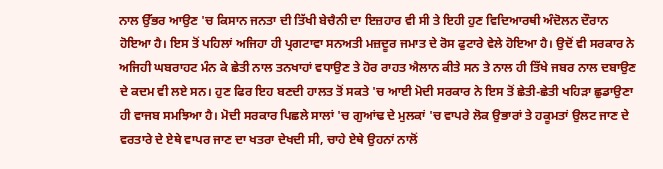ਨਾਲ ਉੱਭਰ ਆਉਣ 'ਚ ਕਿਸਾਨ ਜਨਤਾ ਦੀ ਤਿੱਖੀ ਬੇਚੈਨੀ ਦਾ ਇਜ਼ਹਾਰ ਵੀ ਸੀ ਤੇ ਇਹੀ ਹੁਣ ਵਿਦਿਆਰਥੀ ਅੰਦੋਲਨ ਦੌਰਾਨ ਹੋਇਆ ਹੈ। ਇਸ ਤੋਂ ਪਹਿਲਾਂ ਅਜਿਹਾ ਹੀ ਪ੍ਰਗਟਾਵਾ ਸਨਅਤੀ ਮਜ਼ਦੂਰ ਜਮਾਤ ਦੇ ਰੋਸ ਫੁਟਾਰੇ ਵੇਲੇ ਹੋਇਆ ਹੈ। ਉਦੋਂ ਵੀ ਸਰਕਾਰ ਨੇ ਅਜਿਹੀ ਘਬਰਾਹਟ ਮੰਨ ਕੇ ਛੇਤੀ ਨਾਲ ਤਨਖਾਹਾਂ ਵਧਾਉਣ ਤੇ ਹੋਰ ਰਾਹਤ ਐਲਾਨ ਕੀਤੇ ਸਨ ਤੇ ਨਾਲ ਹੀ ਤਿੱਖੇ ਜਬਰ ਨਾਲ ਦਬਾਉਣ ਦੇ ਕਦਮ ਵੀ ਲਏ ਸਨ। ਹੁਣ ਫਿਰ ਇਹ ਬਣਦੀ ਹਾਲਤ ਤੋਂ ਸਕਤੇ 'ਚ ਆਈ ਮੋਦੀ ਸਰਕਾਰ ਨੇ ਇਸ ਤੋਂ ਛੇਤੀ-ਛੇਤੀ ਖਹਿੜਾ ਛੁਡਾਉਣਾ ਹੀ ਵਾਜਬ ਸਮਝਿਆ ਹੈ। ਮੋਦੀ ਸਰਕਾਰ ਪਿਛਲੇ ਸਾਲਾਂ 'ਚ ਗੁਆਂਢ ਦੇ ਮੁਲਕਾਂ 'ਚ ਵਾਪਰੇ ਲੋਕ ਉਭਾਰਾਂ ਤੇ ਹਕੂਮਤਾਂ ਉਲਟ ਜਾਣ ਦੇ ਵਰਤਾਰੇ ਦੇ ਏਥੇ ਵਾਪਰ ਜਾਣ ਦਾ ਖਤਰਾ ਦੇਖਦੀ ਸੀ, ਚਾਹੇ ਏਥੇ ਉਹਨਾਂ ਨਾਲੋਂ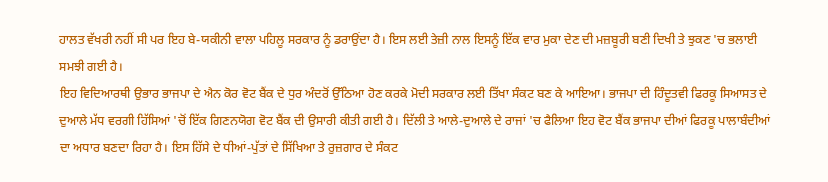ਹਾਲਤ ਵੱਖਰੀ ਨਹੀਂ ਸੀ ਪਰ ਇਹ ਬੇ-ਯਕੀਨੀ ਵਾਲਾ ਪਹਿਲੂ ਸਰਕਾਰ ਨੂੰ ਡਰਾਉਂਦਾ ਹੈ। ਇਸ ਲਈ ਤੇਜ਼ੀ ਨਾਲ ਇਸਨੂੰ ਇੱਕ ਵਾਰ ਮੁਕਾ ਦੇਣ ਦੀ ਮਜ਼ਬੂਰੀ ਬਣੀ ਦਿਖੀ ਤੇ ਝੁਕਣ 'ਚ ਭਲਾਈ ਸਮਝੀ ਗਈ ਹੈ।
ਇਹ ਵਿਦਿਆਰਥੀ ਉਭਾਰ ਭਾਜਪਾ ਦੇ ਐਨ ਕੋਰ ਵੋਟ ਬੈਂਕ ਦੇ ਧੁਰ ਅੰਦਰੋਂ ਉੱਠਿਆ ਹੋਣ ਕਰਕੇ ਮੋਦੀ ਸਰਕਾਰ ਲਈ ਤਿੱਖਾ ਸੰਕਟ ਬਣ ਕੇ ਆਇਆ। ਭਾਜਪਾ ਦੀ ਹਿੰਦੂਤਵੀ ਫਿਰਕੂ ਸਿਆਸਤ ਦੇ ਦੁਆਲੇ ਮੱਧ ਵਰਗੀ ਹਿੱਸਿਆਂ 'ਚੋਂ ਇੱਕ ਗਿਣਨਯੋਗ ਵੋਟ ਬੈਂਕ ਦੀ ਉਸਾਰੀ ਕੀਤੀ ਗਈ ਹੈ। ਦਿੱਲੀ ਤੇ ਆਲੇ-ਦੁਆਲੇ ਦੇ ਰਾਜਾਂ 'ਚ ਫੈਲਿਆ ਇਹ ਵੋਟ ਬੈਂਕ ਭਾਜਪਾ ਦੀਆਂ ਫਿਰਕੂ ਪਾਲਾਬੰਦੀਆਂ ਦਾ ਅਧਾਰ ਬਣਦਾ ਰਿਹਾ ਹੈ। ਇਸ ਹਿੱਸੇ ਦੇ ਧੀਆਂ-ਪੁੱਤਾਂ ਦੇ ਸਿੱਖਿਆ ਤੇ ਰੁਜ਼ਗਾਰ ਦੇ ਸੰਕਟ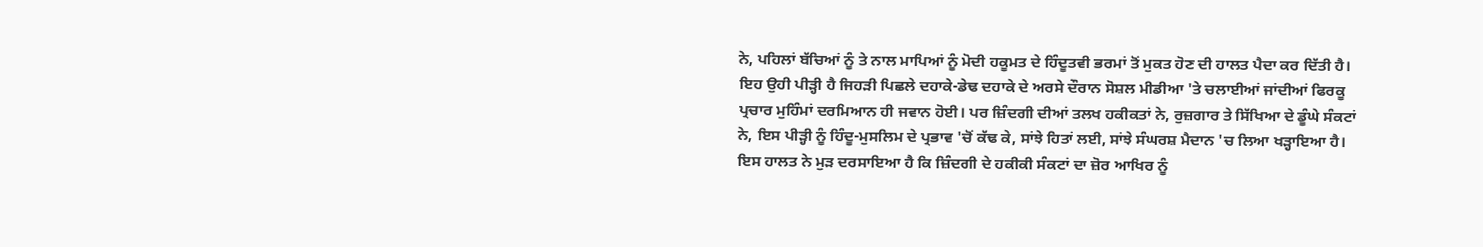ਨੇ, ਪਹਿਲਾਂ ਬੱਚਿਆਂ ਨੂੰ ਤੇ ਨਾਲ ਮਾਪਿਆਂ ਨੂੰ ਮੋਦੀ ਹਕੂਮਤ ਦੇ ਹਿੰਦੂਤਵੀ ਭਰਮਾਂ ਤੋਂ ਮੁਕਤ ਹੋਣ ਦੀ ਹਾਲਤ ਪੈਦਾ ਕਰ ਦਿੱਤੀ ਹੈ। ਇਹ ਉਹੀ ਪੀੜ੍ਹੀ ਹੈ ਜਿਹੜੀ ਪਿਛਲੇ ਦਹਾਕੇ-ਡੇਢ ਦਹਾਕੇ ਦੇ ਅਰਸੇ ਦੌਰਾਨ ਸੋਸ਼ਲ ਮੀਡੀਆ 'ਤੇ ਚਲਾਈਆਂ ਜਾਂਦੀਆਂ ਫਿਰਕੂ ਪ੍ਰਚਾਰ ਮੁਹਿੰਮਾਂ ਦਰਮਿਆਨ ਹੀ ਜਵਾਨ ਹੋਈ। ਪਰ ਜ਼ਿੰਦਗੀ ਦੀਆਂ ਤਲਖ ਹਕੀਕਤਾਂ ਨੇ, ਰੁਜ਼ਗਾਰ ਤੇ ਸਿੱਖਿਆ ਦੇ ਡੂੰਘੇ ਸੰਕਟਾਂ ਨੇ, ਇਸ ਪੀੜ੍ਹੀ ਨੂੰ ਹਿੰਦੂ-ਮੁਸਲਿਮ ਦੇ ਪ੍ਰਭਾਵ 'ਚੋਂ ਕੱਢ ਕੇ, ਸਾਂਝੇ ਹਿਤਾਂ ਲਈ, ਸਾਂਝੇ ਸੰਘਰਸ਼ ਮੈਦਾਨ 'ਚ ਲਿਆ ਖੜ੍ਹਾਇਆ ਹੈ। ਇਸ ਹਾਲਤ ਨੇ ਮੁੜ ਦਰਸਾਇਆ ਹੈ ਕਿ ਜ਼ਿੰਦਗੀ ਦੇ ਹਕੀਕੀ ਸੰਕਟਾਂ ਦਾ ਜ਼ੋਰ ਆਖਿਰ ਨੂੰ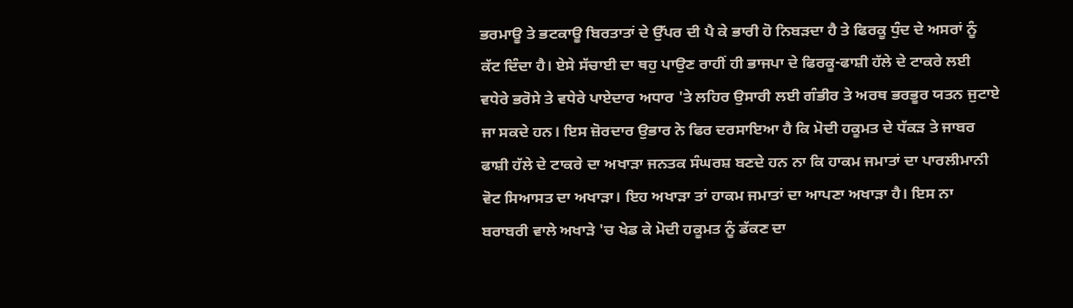ਭਰਮਾਊ ਤੇ ਭਟਕਾਊ ਬਿਰਤਾਤਾਂ ਦੇ ਉੱਪਰ ਦੀ ਪੈ ਕੇ ਭਾਰੀ ਹੋ ਨਿਬੜਦਾ ਹੈ ਤੇ ਫਿਰਕੂ ਧੁੰਦ ਦੇ ਅਸਰਾਂ ਨੂੰ ਕੱਟ ਦਿੰਦਾ ਹੈ। ਏਸੇ ਸੱਚਾਈ ਦਾ ਥਹੁ ਪਾਉਣ ਰਾਹੀਂ ਹੀ ਭਾਜਪਾ ਦੇ ਫਿਰਕੂ-ਫਾਸ਼ੀ ਹੱਲੇ ਦੇ ਟਾਕਰੇ ਲਈ ਵਧੇਰੇ ਭਰੋਸੇ ਤੇ ਵਧੇਰੇ ਪਾਏਦਾਰ ਅਧਾਰ 'ਤੇ ਲਹਿਰ ਉਸਾਰੀ ਲਈ ਗੰਭੀਰ ਤੇ ਅਰਥ ਭਰਭੂਰ ਯਤਨ ਜੁਟਾਏ ਜਾ ਸਕਦੇ ਹਨ। ਇਸ ਜ਼ੋਰਦਾਰ ਉਭਾਰ ਨੇ ਫਿਰ ਦਰਸਾਇਆ ਹੈ ਕਿ ਮੋਦੀ ਹਕੂਮਤ ਦੇ ਧੱਕੜ ਤੇ ਜਾਬਰ ਫਾਸ਼ੀ ਹੱਲੇ ਦੇ ਟਾਕਰੇ ਦਾ ਅਖਾੜਾ ਜਨਤਕ ਸੰਘਰਸ਼ ਬਣਦੇ ਹਨ ਨਾ ਕਿ ਹਾਕਮ ਜਮਾਤਾਂ ਦਾ ਪਾਰਲੀਮਾਨੀ ਵੋਟ ਸਿਆਸਤ ਦਾ ਅਖਾੜਾ। ਇਹ ਅਖਾੜਾ ਤਾਂ ਹਾਕਮ ਜਮਾਤਾਂ ਦਾ ਆਪਣਾ ਅਖਾੜਾ ਹੈ। ਇਸ ਨਾ ਬਰਾਬਰੀ ਵਾਲੇ ਅਖਾੜੇ 'ਚ ਖੇਡ ਕੇ ਮੋਦੀ ਹਕੂਮਤ ਨੂੰ ਡੱਕਣ ਦਾ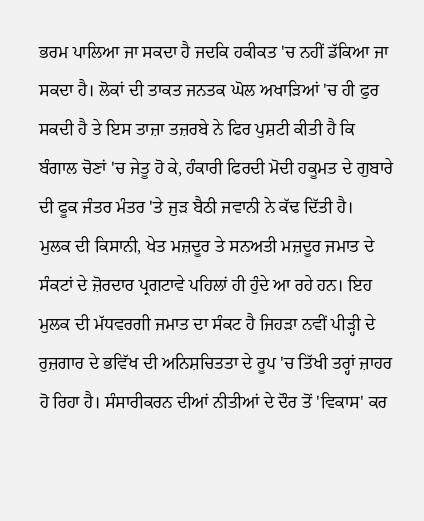ਭਰਮ ਪਾਲਿਆ ਜਾ ਸਕਦਾ ਹੈ ਜਦਕਿ ਹਕੀਕਤ 'ਚ ਨਹੀਂ ਡੱਕਿਆ ਜਾ ਸਕਦਾ ਹੈ। ਲੋਕਾਂ ਦੀ ਤਾਕਤ ਜਨਤਕ ਘੋਲ ਅਖਾੜਿਆਂ 'ਚ ਹੀ ਫੁਰ ਸਕਦੀ ਹੈ ਤੇ ਇਸ ਤਾਜ਼ਾ ਤਜ਼ਰਬੇ ਨੇ ਫਿਰ ਪੁਸ਼ਟੀ ਕੀਤੀ ਹੈ ਕਿ ਬੰਗਾਲ ਚੋਣਾਂ 'ਚ ਜੇਤੂ ਹੋ ਕੇ, ਹੰਕਾਰੀ ਫਿਰਦੀ ਮੋਦੀ ਹਕੂਮਤ ਦੇ ਗੁਬਾਰੇ ਦੀ ਫੂਕ ਜੰਤਰ ਮੰਤਰ 'ਤੇ ਜੁੜ ਬੈਠੀ ਜਵਾਨੀ ਨੇ ਕੱਢ ਦਿੱਤੀ ਹੈ।
ਮੁਲਕ ਦੀ ਕਿਸਾਨੀ, ਖੇਤ ਮਜ਼ਦੂਰ ਤੇ ਸਨਅਤੀ ਮਜ਼ਦੂਰ ਜਮਾਤ ਦੇ ਸੰਕਟਾਂ ਦੇ ਜ਼ੋਰਦਾਰ ਪ੍ਰਗਟਾਵੇ ਪਹਿਲਾਂ ਹੀ ਹੁੰਦੇ ਆ ਰਹੇ ਹਨ। ਇਹ ਮੁਲਕ ਦੀ ਮੱਧਵਰਗੀ ਜਮਾਤ ਦਾ ਸੰਕਟ ਹੈ ਜਿਹੜਾ ਨਵੀਂ ਪੀੜ੍ਹੀ ਦੇ ਰੁਜ਼ਗਾਰ ਦੇ ਭਵਿੱਖ ਦੀ ਅਨਿਸ਼ਚਿਤਤਾ ਦੇ ਰੂਪ 'ਚ ਤਿੱਖੀ ਤਰ੍ਹਾਂ ਜ਼ਾਹਰ ਹੋ ਰਿਹਾ ਹੈ। ਸੰਸਾਰੀਕਰਨ ਦੀਆਂ ਨੀਤੀਆਂ ਦੇ ਦੌਰ ਤੋਂ 'ਵਿਕਾਸ' ਕਰ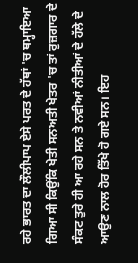ਰਹੇ ਭਾਰਤ ਦਾ ਲੌਲੀਪਾਪ ਏਸੇ ਪਰਤ ਦੇ ਹੱਥਾਂ 'ਚ ਥਮ੍ਹਾਇਆ ਗਿਆ ਸੀ ਕਿਉਂਕਿ ਖੇਤੀ ਸਨਅਤੀ ਖੇਤਰ 'ਚ ਤਾਂ ਰੁਜ਼ਗਾਰ ਦੇ ਸੰਕਟ ਤੁਰੇ ਹੀ ਆ ਰਹੇ ਸਨ ਤੇ ਨਵੀਆਂ ਨੀਤੀਆਂ ਦੇ ਹੱਲੇ ਦੇ ਆਉਣ ਨਾਲ ਹੋਰ ਤਿੱਖੇ ਹੋ ਗਏ ਸਨ। ਇਹ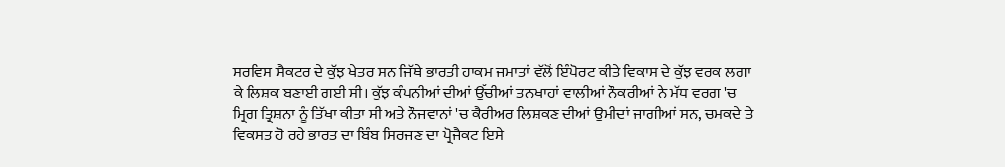ਸਰਵਿਸ ਸੈਕਟਰ ਦੇ ਕੁੱਝ ਖੇਤਰ ਸਨ ਜਿੱਥੇ ਭਾਰਤੀ ਹਾਕਮ ਜਮਾਤਾਂ ਵੱਲੋਂ ਇੰਪੋਰਟ ਕੀਤੇ ਵਿਕਾਸ ਦੇ ਕੁੱਝ ਵਰਕ ਲਗਾ ਕੇ ਲਿਸ਼ਕ ਬਣਾਈ ਗਈ ਸੀ। ਕੁੱਝ ਕੰਪਨੀਆਂ ਦੀਆਂ ਉੱਚੀਆਂ ਤਨਖਾਹਾਂ ਵਾਲੀਆਂ ਨੌਕਰੀਆਂ ਨੇ ਮੱਧ ਵਰਗ 'ਚ ਮ੍ਰਿਗ ਤ੍ਰਿਸ਼ਨਾ ਨੂੰ ਤਿੱਖਾ ਕੀਤਾ ਸੀ ਅਤੇ ਨੌਜਵਾਨਾਂ 'ਚ ਕੈਰੀਅਰ ਲਿਸ਼ਕਣ ਦੀਆਂ ਉਮੀਦਾਂ ਜਾਗੀਆਂ ਸਨ, ਚਮਕਦੇ ਤੇ ਵਿਕਸਤ ਹੋ ਰਹੇ ਭਾਰਤ ਦਾ ਬਿੰਬ ਸਿਰਜਣ ਦਾ ਪ੍ਰੋਜੈਕਟ ਇਸੇ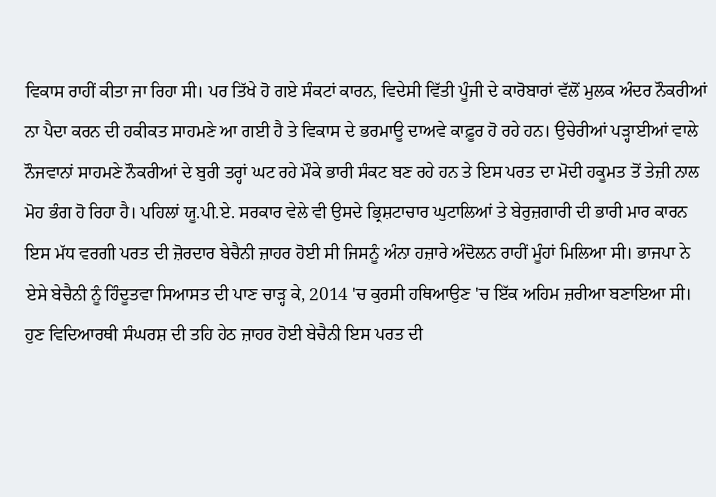ਵਿਕਾਸ ਰਾਹੀਂ ਕੀਤਾ ਜਾ ਰਿਹਾ ਸੀ। ਪਰ ਤਿੱਖੇ ਹੋ ਗਏ ਸੰਕਟਾਂ ਕਾਰਨ, ਵਿਦੇਸੀ ਵਿੱਤੀ ਪੂੰਜੀ ਦੇ ਕਾਰੋਬਾਰਾਂ ਵੱਲੋਂ ਮੁਲਕ ਅੰਦਰ ਨੌਕਰੀਆਂ ਨਾ ਪੈਦਾ ਕਰਨ ਦੀ ਹਕੀਕਤ ਸਾਹਮਣੇ ਆ ਗਈ ਹੈ ਤੇ ਵਿਕਾਸ ਦੇ ਭਰਮਾਊ ਦਾਅਵੇ ਕਾਫ਼ੂਰ ਹੋ ਰਹੇ ਹਨ। ਉਚੇਰੀਆਂ ਪੜ੍ਹਾਈਆਂ ਵਾਲੇ ਨੌਜਵਾਨਾਂ ਸਾਹਮਣੇ ਨੌਕਰੀਆਂ ਦੇ ਬੁਰੀ ਤਰ੍ਹਾਂ ਘਟ ਰਹੇ ਮੌਕੇ ਭਾਰੀ ਸੰਕਟ ਬਣ ਰਹੇ ਹਨ ਤੇ ਇਸ ਪਰਤ ਦਾ ਮੋਦੀ ਹਕੂਮਤ ਤੋਂ ਤੇਜ਼ੀ ਨਾਲ ਮੋਹ ਭੰਗ ਹੋ ਰਿਹਾ ਹੈ। ਪਹਿਲਾਂ ਯੂ.ਪੀ.ਏ. ਸਰਕਾਰ ਵੇਲੇ ਵੀ ਉਸਦੇ ਭ੍ਰਿਸ਼ਟਾਚਾਰ ਘੁਟਾਲਿਆਂ ਤੇ ਬੇਰੁਜ਼ਗਾਰੀ ਦੀ ਭਾਰੀ ਮਾਰ ਕਾਰਨ ਇਸ ਮੱਧ ਵਰਗੀ ਪਰਤ ਦੀ ਜ਼ੋਰਦਾਰ ਬੇਚੈਨੀ ਜ਼ਾਹਰ ਹੋਈ ਸੀ ਜਿਸਨੂੰ ਅੰਨਾ ਹਜ਼ਾਰੇ ਅੰਦੋਲਨ ਰਾਹੀਂ ਮੂੰਹਾਂ ਮਿਲਿਆ ਸੀ। ਭਾਜਪਾ ਨੇ ਏਸੇ ਬੇਚੈਨੀ ਨੂੰ ਹਿੰਦੂਤਵਾ ਸਿਆਸਤ ਦੀ ਪਾਣ ਚਾੜ੍ਹ ਕੇ, 2014 'ਚ ਕੁਰਸੀ ਹਥਿਆਉਣ 'ਚ ਇੱਕ ਅਹਿਮ ਜ਼ਰੀਆ ਬਣਾਇਆ ਸੀ। ਹੁਣ ਵਿਦਿਆਰਥੀ ਸੰਘਰਸ਼ ਦੀ ਤਹਿ ਹੇਠ ਜ਼ਾਹਰ ਹੋਈ ਬੇਚੈਨੀ ਇਸ ਪਰਤ ਦੀ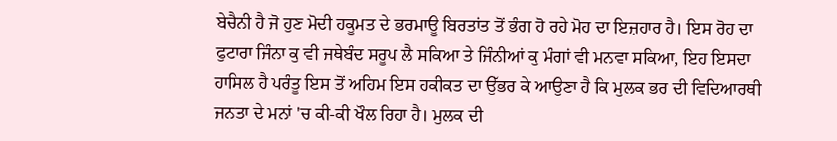ਬੇਚੈਨੀ ਹੈ ਜੋ ਹੁਣ ਮੋਦੀ ਹਕੂਮਤ ਦੇ ਭਰਮਾਊ ਬਿਰਤਾਂਤ ਤੋਂ ਭੰਗ ਹੋ ਰਹੇ ਮੋਹ ਦਾ ਇਜ਼ਹਾਰ ਹੈ। ਇਸ ਰੋਹ ਦਾ ਫੁਟਾਰਾ ਜਿੰਨਾ ਕੁ ਵੀ ਜਥੇਬੰਦ ਸਰੂਪ ਲੈ ਸਕਿਆ ਤੇ ਜਿੰਨੀਆਂ ਕੁ ਮੰਗਾਂ ਵੀ ਮਨਵਾ ਸਕਿਆ, ਇਹ ਇਸਦਾ ਹਾਸਿਲ ਹੈ ਪਰੰਤੂ ਇਸ ਤੋਂ ਅਹਿਮ ਇਸ ਹਕੀਕਤ ਦਾ ਉੱਭਰ ਕੇ ਆਉਣਾ ਹੈ ਕਿ ਮੁਲਕ ਭਰ ਦੀ ਵਿਦਿਆਰਥੀ ਜਨਤਾ ਦੇ ਮਨਾਂ 'ਚ ਕੀ-ਕੀ ਖੌਲ ਰਿਹਾ ਹੈ। ਮੁਲਕ ਦੀ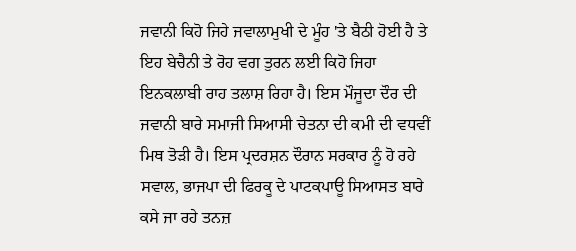ਜਵਾਨੀ ਕਿਹੋ ਜਿਹੇ ਜਵਾਲਾਮੁਖੀ ਦੇ ਮੂੰਹ 'ਤੇ ਬੈਠੀ ਹੋਈ ਹੈ ਤੇ ਇਹ ਬੇਚੈਨੀ ਤੇ ਰੋਹ ਵਗ ਤੁਰਨ ਲਈ ਕਿਹੋ ਜਿਹਾ ਇਨਕਲਾਬੀ ਰਾਹ ਤਲਾਸ਼ ਰਿਹਾ ਹੈ। ਇਸ ਮੌਜੂਦਾ ਦੌਰ ਦੀ ਜਵਾਨੀ ਬਾਰੇ ਸਮਾਜੀ ਸਿਆਸੀ ਚੇਤਨਾ ਦੀ ਕਮੀ ਦੀ ਵਧਵੀਂ ਮਿਥ ਤੋੜੀ ਹੈ। ਇਸ ਪ੍ਰਦਰਸ਼ਨ ਦੌਰਾਨ ਸਰਕਾਰ ਨੂੰ ਹੋ ਰਹੇ ਸਵਾਲ, ਭਾਜਪਾ ਦੀ ਫਿਰਕੂ ਦੇ ਪਾਟਕਪਾਊ ਸਿਆਸਤ ਬਾਰੇ ਕਸੇ ਜਾ ਰਹੇ ਤਨਜ਼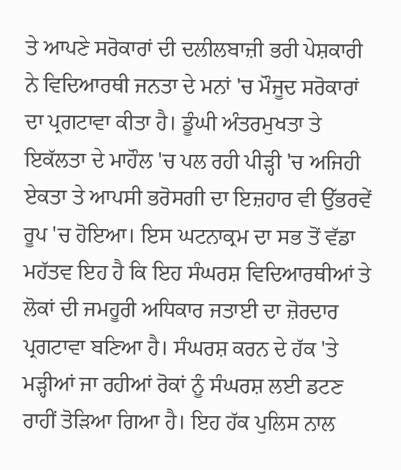ਤੇ ਆਪਣੇ ਸਰੋਕਾਰਾਂ ਦੀ ਦਲੀਲਬਾਜ਼ੀ ਭਰੀ ਪੇਸ਼ਕਾਰੀ ਨੇ ਵਿਦਿਆਰਥੀ ਜਨਤਾ ਦੇ ਮਨਾਂ 'ਚ ਮੌਜੂਦ ਸਰੋਕਾਰਾਂ ਦਾ ਪ੍ਰਗਟਾਵਾ ਕੀਤਾ ਹੈ। ਡੂੰਘੀ ਅੰਤਰਮੁਖਤਾ ਤੇ ਇਕੱਲਤਾ ਦੇ ਮਾਹੌਲ 'ਚ ਪਲ ਰਹੀ ਪੀੜ੍ਹੀ 'ਚ ਅਜਿਹੀ ਏਕਤਾ ਤੇ ਆਪਸੀ ਭਰੋਸਗੀ ਦਾ ਇਜ਼ਹਾਰ ਵੀ ਉੱਭਰਵੇਂ ਰੂਪ 'ਚ ਹੋਇਆ। ਇਸ ਘਟਨਾਕ੍ਰਮ ਦਾ ਸਭ ਤੋਂ ਵੱਡਾ ਮਹੱਤਵ ਇਹ ਹੈ ਕਿ ਇਹ ਸੰਘਰਸ਼ ਵਿਦਿਆਰਥੀਆਂ ਤੇ ਲੋਕਾਂ ਦੀ ਜਮਹੂਰੀ ਅਧਿਕਾਰ ਜਤਾਈ ਦਾ ਜ਼ੋਰਦਾਰ ਪ੍ਰਗਟਾਵਾ ਬਣਿਆ ਹੈ। ਸੰਘਰਸ਼ ਕਰਨ ਦੇ ਹੱਕ 'ਤੇ ਮੜ੍ਹੀਆਂ ਜਾ ਰਹੀਆਂ ਰੋਕਾਂ ਨੂੰ ਸੰਘਰਸ਼ ਲਈ ਡਟਣ ਰਾਹੀਂ ਤੋੜਿਆ ਗਿਆ ਹੈ। ਇਹ ਹੱਕ ਪੁਲਿਸ ਨਾਲ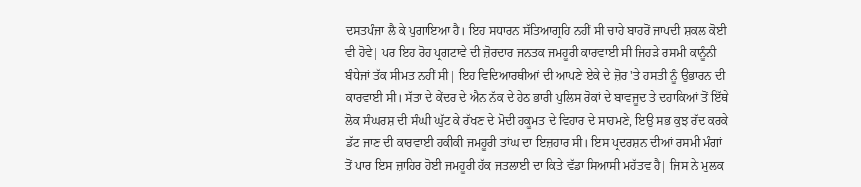ਦਸਤਪੰਜਾ ਲੈ ਕੇ ਪੁਗਾਇਆ ਹੈ। ਇਹ ਸਧਾਰਨ ਸੱਤਿਆਗ੍ਰਹਿ ਨਹੀਂ ਸੀ ਚਾਹੇ ਬਾਹਰੋਂ ਜਾਪਦੀ ਸ਼ਕਲ ਕੋਈ ਵੀ ਹੋਵੇ| ਪਰ ਇਹ ਰੋਹ ਪ੍ਰਗਟਾਵੇ ਦੀ ਜ਼ੋਰਦਾਰ ਜਨਤਕ ਜਮਹੂਰੀ ਕਾਰਵਾਈ ਸੀ ਜਿਹੜੇ ਰਸਮੀ ਕਾਨੂੰਨੀ ਬੰਧੇਜਾਂ ਤੱਕ ਸੀਮਤ ਨਹੀਂ ਸੀ| ਇਹ ਵਿਦਿਆਰਥੀਆਂ ਦੀ ਆਪਣੇ ਏਕੇ ਦੇ ਜ਼ੋਰ 'ਤੇ ਹਸਤੀ ਨੂੰ ਉਭਾਰਨ ਦੀ ਕਾਰਵਾਈ ਸੀ। ਸੱਤਾ ਦੇ ਕੇਂਦਰ ਦੇ ਐਨ ਨੱਕ ਦੇ ਹੇਠ ਭਾਰੀ ਪੁਲਿਸ ਰੋਕਾਂ ਦੇ ਬਾਵਜੂਦ ਤੇ ਦਹਾਕਿਆਂ ਤੋਂ ਇੱਥੇ ਲੋਕ ਸੰਘਰਸ਼ ਦੀ ਸੰਘੀ ਘੁੱਟ ਕੇ ਰੱਖਣ ਦੇ ਮੋਦੀ ਹਕੂਮਤ ਦੇ ਵਿਹਾਰ ਦੇ ਸਾਹਮਣੇ, ਇਉ ਸਭ ਕੁਝ ਰੱਦ ਕਰਕੇ ਡੱਟ ਜਾਣ ਦੀ ਕਾਰਵਾਈ ਹਕੀਕੀ ਜਮਹੂਰੀ ਤਾਂਘ ਦਾ ਇਜ਼ਹਾਰ ਸੀ। ਇਸ ਪ੍ਰਦਰਸ਼ਨ ਦੀਆਂ ਰਸਮੀ ਮੰਗਾਂ ਤੋਂ ਪਾਰ ਇਸ ਜ਼ਾਹਿਰ ਹੋਈ ਜਮਹੂਰੀ ਹੱਕ ਜਤਲਾਈ ਦਾ ਕਿਤੇ ਵੱਡਾ ਸਿਆਸੀ ਮਹੱਤਵ ਹੈ| ਜਿਸ ਨੇ ਮੁਲਕ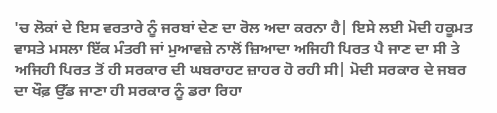'ਚ ਲੋਕਾਂ ਦੇ ਇਸ ਵਰਤਾਰੇ ਨੂੰ ਜਰਬਾਂ ਦੇਣ ਦਾ ਰੋਲ ਅਦਾ ਕਰਨਾ ਹੈ| ਇਸੇ ਲਈ ਮੋਦੀ ਹਕੂਮਤ ਵਾਸਤੇ ਮਸਲਾ ਇੱਕ ਮੰਤਰੀ ਜਾਂ ਮੁਆਵਜ਼ੇ ਨਾਲੋਂ ਜ਼ਿਆਦਾ ਅਜਿਹੀ ਪਿਰਤ ਪੈ ਜਾਣ ਦਾ ਸੀ ਤੇ ਅਜਿਹੀ ਪਿਰਤ ਤੋਂ ਹੀ ਸਰਕਾਰ ਦੀ ਘਬਰਾਹਟ ਜ਼ਾਹਰ ਹੋ ਰਹੀ ਸੀ| ਮੋਦੀ ਸਰਕਾਰ ਦੇ ਜਬਰ ਦਾ ਖੌਫ਼ ਉੱਡ ਜਾਣਾ ਹੀ ਸਰਕਾਰ ਨੂੰ ਡਰਾ ਰਿਹਾ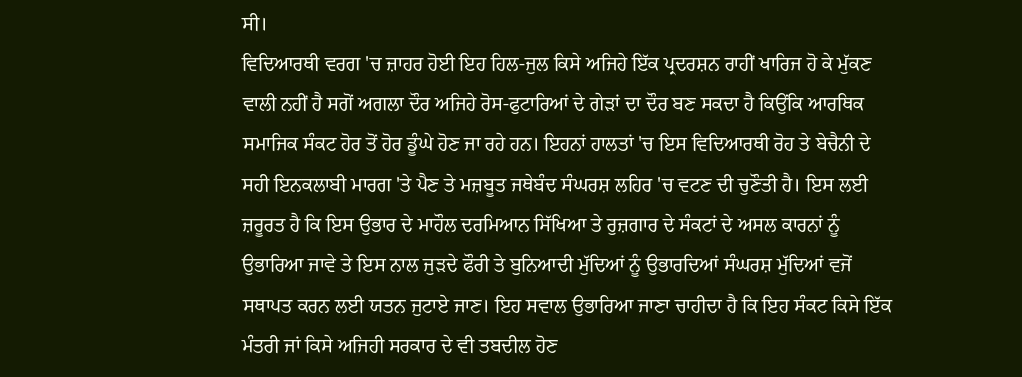ਸੀ।
ਵਿਦਿਆਰਥੀ ਵਰਗ 'ਚ ਜ਼ਾਹਰ ਹੋਈ ਇਹ ਹਿਲ-ਜੁਲ ਕਿਸੇ ਅਜਿਹੇ ਇੱਕ ਪ੍ਰਦਰਸ਼ਨ ਰਾਹੀਂ ਖਾਰਿਜ ਹੋ ਕੇ ਮੁੱਕਣ ਵਾਲੀ ਨਹੀਂ ਹੈ ਸਗੋਂ ਅਗਲਾ ਦੌਰ ਅਜਿਹੇ ਰੋਸ-ਫੁਟਾਰਿਆਂ ਦੇ ਗੇੜਾਂ ਦਾ ਦੌਰ ਬਣ ਸਕਦਾ ਹੈ ਕਿਉਂਕਿ ਆਰਥਿਕ ਸਮਾਜਿਕ ਸੰਕਟ ਹੋਰ ਤੋਂ ਹੋਰ ਡੂੰਘੇ ਹੋਣ ਜਾ ਰਹੇ ਹਨ। ਇਹਨਾਂ ਹਾਲਤਾਂ 'ਚ ਇਸ ਵਿਦਿਆਰਥੀ ਰੋਹ ਤੇ ਬੇਚੈਨੀ ਦੇ ਸਹੀ ਇਨਕਲਾਬੀ ਮਾਰਗ 'ਤੇ ਪੈਣ ਤੇ ਮਜ਼ਬੂਤ ਜਥੇਬੰਦ ਸੰਘਰਸ਼ ਲਹਿਰ 'ਚ ਵਟਣ ਦੀ ਚੁਣੌਤੀ ਹੈ। ਇਸ ਲਈ ਜ਼ਰੂਰਤ ਹੈ ਕਿ ਇਸ ਉਭਾਰ ਦੇ ਮਾਹੌਲ ਦਰਮਿਆਨ ਸਿੱਖਿਆ ਤੇ ਰੁਜ਼ਗਾਰ ਦੇ ਸੰਕਟਾਂ ਦੇ ਅਸਲ ਕਾਰਨਾਂ ਨੂੰ ਉਭਾਰਿਆ ਜਾਵੇ ਤੇ ਇਸ ਨਾਲ ਜੁੜਦੇ ਫੌਰੀ ਤੇ ਬੁਨਿਆਦੀ ਮੁੱਦਿਆਂ ਨੂੰ ਉਭਾਰਦਿਆਂ ਸੰਘਰਸ਼ ਮੁੱਦਿਆਂ ਵਜੋਂ ਸਥਾਪਤ ਕਰਨ ਲਈ ਯਤਨ ਜੁਟਾਏ ਜਾਣ। ਇਹ ਸਵਾਲ ਉਭਾਰਿਆ ਜਾਣਾ ਚਾਹੀਦਾ ਹੈ ਕਿ ਇਹ ਸੰਕਟ ਕਿਸੇ ਇੱਕ ਮੰਤਰੀ ਜਾਂ ਕਿਸੇ ਅਜਿਹੀ ਸਰਕਾਰ ਦੇ ਵੀ ਤਬਦੀਲ ਹੋਣ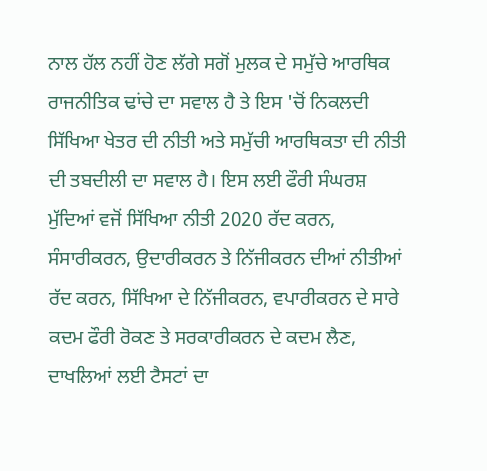ਨਾਲ ਹੱਲ ਨਹੀਂ ਹੋਣ ਲੱਗੇ ਸਗੋਂ ਮੁਲਕ ਦੇ ਸਮੁੱਚੇ ਆਰਥਿਕ ਰਾਜਨੀਤਿਕ ਢਾਂਚੇ ਦਾ ਸਵਾਲ ਹੈ ਤੇ ਇਸ 'ਚੋਂ ਨਿਕਲਦੀ ਸਿੱਖਿਆ ਖੇਤਰ ਦੀ ਨੀਤੀ ਅਤੇ ਸਮੁੱਚੀ ਆਰਥਿਕਤਾ ਦੀ ਨੀਤੀ ਦੀ ਤਬਦੀਲੀ ਦਾ ਸਵਾਲ ਹੈ। ਇਸ ਲਈ ਫੌਰੀ ਸੰਘਰਸ਼ ਮੁੱਦਿਆਂ ਵਜੋਂ ਸਿੱਖਿਆ ਨੀਤੀ 2020 ਰੱਦ ਕਰਨ, ਸੰਸਾਰੀਕਰਨ, ਉਦਾਰੀਕਰਨ ਤੇ ਨਿੱਜੀਕਰਨ ਦੀਆਂ ਨੀਤੀਆਂ ਰੱਦ ਕਰਨ, ਸਿੱਖਿਆ ਦੇ ਨਿੱਜੀਕਰਨ, ਵਪਾਰੀਕਰਨ ਦੇ ਸਾਰੇ ਕਦਮ ਫੌਰੀ ਰੋਕਣ ਤੇ ਸਰਕਾਰੀਕਰਨ ਦੇ ਕਦਮ ਲੈਣ, ਦਾਖਲਿਆਂ ਲਈ ਟੈਸਟਾਂ ਦਾ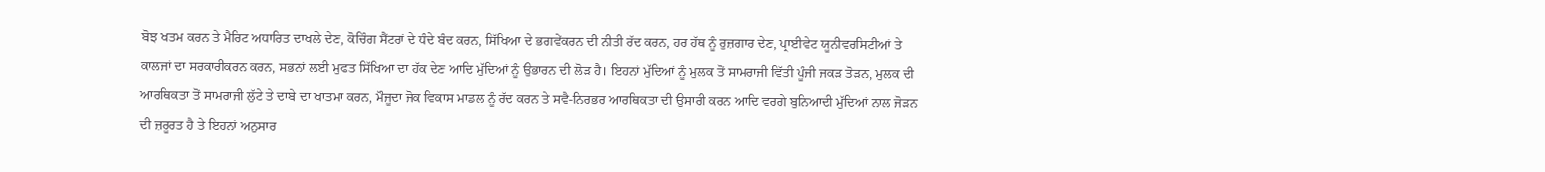ਬੋਝ ਖਤਮ ਕਰਨ ਤੇ ਮੈਰਿਟ ਅਧਾਰਿਤ ਦਾਖਲੇ ਦੇਣ, ਕੋਚਿੰਗ ਸੈਂਟਰਾਂ ਦੇ ਧੰਦੇ ਬੰਦ ਕਰਨ, ਸਿੱਖਿਆ ਦੇ ਭਗਵੇਂਕਰਨ ਦੀ ਨੀਤੀ ਰੱਦ ਕਰਨ, ਹਰ ਹੱਥ ਨੂੰ ਰੁਜ਼ਗਾਰ ਦੇਣ, ਪ੍ਰਾਈਵੇਟ ਯੂਨੀਵਰਸਿਟੀਆਂ ਤੇ ਕਾਲਜਾਂ ਦਾ ਸਰਕਾਰੀਕਰਨ ਕਰਨ, ਸਭਨਾਂ ਲਈ ਮੁਫਤ ਸਿੱਖਿਆ ਦਾ ਹੱਕ ਦੇਣ ਆਦਿ ਮੁੱਦਿਆਂ ਨੂੰ ਉਭਾਰਨ ਦੀ ਲੋੜ ਹੈ। ਇਹਨਾਂ ਮੁੱਦਿਆਂ ਨੂੰ ਮੁਲਕ ਤੋਂ ਸਾਮਰਾਜੀ ਵਿੱਤੀ ਪੂੰਜੀ ਜਕੜ ਤੋੜਨ, ਮੁਲਕ ਦੀ ਆਰਥਿਕਤਾ ਤੋਂ ਸਾਮਰਾਜੀ ਲੁੱਟੇ ਤੇ ਦਾਬੇ ਦਾ ਖਾਤਮਾ ਕਰਨ, ਮੌਜੂਦਾ ਜੋਕ ਵਿਕਾਸ ਮਾਡਲ ਨੂੰ ਰੱਦ ਕਰਨ ਤੇ ਸਵੈ-ਨਿਰਭਰ ਆਰਥਿਕਤਾ ਦੀ ਉਸਾਰੀ ਕਰਨ ਆਦਿ ਵਰਗੇ ਬੁਨਿਆਦੀ ਮੁੱਦਿਆਂ ਨਾਲ ਜੋੜਨ ਦੀ ਜ਼ਰੂਰਤ ਹੈ ਤੇ ਇਹਨਾਂ ਅਨੁਸਾਰ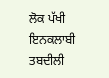ਲੋਕ ਪੱਖੀ ਇਨਕਲਾਬੀ ਤਬਦੀਲੀ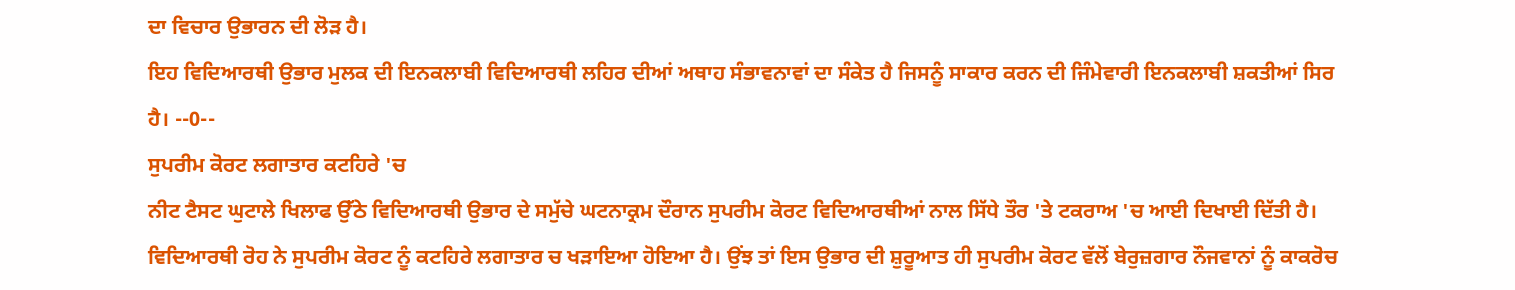ਦਾ ਵਿਚਾਰ ਉਭਾਰਨ ਦੀ ਲੋੜ ਹੈ।
ਇਹ ਵਿਦਿਆਰਥੀ ਉਭਾਰ ਮੁਲਕ ਦੀ ਇਨਕਲਾਬੀ ਵਿਦਿਆਰਥੀ ਲਹਿਰ ਦੀਆਂ ਅਥਾਹ ਸੰਭਾਵਨਾਵਾਂ ਦਾ ਸੰਕੇਤ ਹੈ ਜਿਸਨੂੰ ਸਾਕਾਰ ਕਰਨ ਦੀ ਜਿੰਮੇਵਾਰੀ ਇਨਕਲਾਬੀ ਸ਼ਕਤੀਆਂ ਸਿਰ ਹੈ। --0--
ਸੁਪਰੀਮ ਕੋਰਟ ਲਗਾਤਾਰ ਕਟਹਿਰੇ 'ਚ
ਨੀਟ ਟੈਸਟ ਘੁਟਾਲੇ ਖਿਲਾਫ ਉੱਠੇ ਵਿਦਿਆਰਥੀ ਉਭਾਰ ਦੇ ਸਮੁੱਚੇ ਘਟਨਾਕ੍ਰਮ ਦੌਰਾਨ ਸੁਪਰੀਮ ਕੋਰਟ ਵਿਦਿਆਰਥੀਆਂ ਨਾਲ ਸਿੱਧੇ ਤੌਰ 'ਤੇ ਟਕਰਾਅ 'ਚ ਆਈ ਦਿਖਾਈ ਦਿੱਤੀ ਹੈ। ਵਿਦਿਆਰਥੀ ਰੋਹ ਨੇ ਸੁਪਰੀਮ ਕੋਰਟ ਨੂੰ ਕਟਹਿਰੇ ਲਗਾਤਾਰ ਚ ਖੜਾਇਆ ਹੋਇਆ ਹੈ। ਉਂਝ ਤਾਂ ਇਸ ਉਭਾਰ ਦੀ ਸ਼ੁਰੂਆਤ ਹੀ ਸੁਪਰੀਮ ਕੋਰਟ ਵੱਲੋਂ ਬੇਰੁਜ਼ਗਾਰ ਨੌਜਵਾਨਾਂ ਨੂੰ ਕਾਕਰੋਚ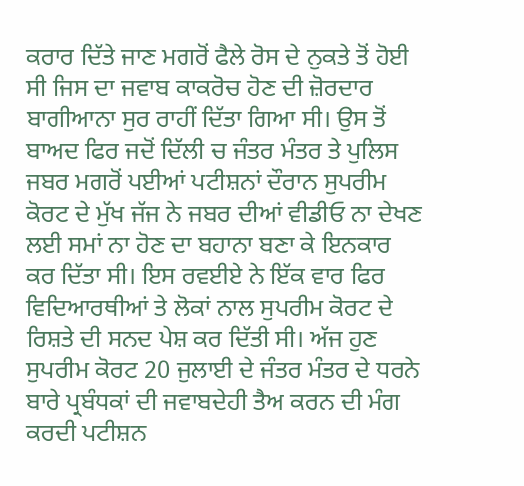ਕਰਾਰ ਦਿੱਤੇ ਜਾਣ ਮਗਰੋਂ ਫੈਲੇ ਰੋਸ ਦੇ ਨੁਕਤੇ ਤੋਂ ਹੋਈ ਸੀ ਜਿਸ ਦਾ ਜਵਾਬ ਕਾਕਰੋਚ ਹੋਣ ਦੀ ਜ਼ੋਰਦਾਰ ਬਾਗੀਆਨਾ ਸੁਰ ਰਾਹੀਂ ਦਿੱਤਾ ਗਿਆ ਸੀ। ਉਸ ਤੋਂ ਬਾਅਦ ਫਿਰ ਜਦੋਂ ਦਿੱਲੀ ਚ ਜੰਤਰ ਮੰਤਰ ਤੇ ਪੁਲਿਸ ਜਬਰ ਮਗਰੋਂ ਪਈਆਂ ਪਟੀਸ਼ਨਾਂ ਦੌਰਾਨ ਸੁਪਰੀਮ ਕੋਰਟ ਦੇ ਮੁੱਖ ਜੱਜ ਨੇ ਜਬਰ ਦੀਆਂ ਵੀਡੀਓ ਨਾ ਦੇਖਣ ਲਈ ਸਮਾਂ ਨਾ ਹੋਣ ਦਾ ਬਹਾਨਾ ਬਣਾ ਕੇ ਇਨਕਾਰ ਕਰ ਦਿੱਤਾ ਸੀ। ਇਸ ਰਵਈਏ ਨੇ ਇੱਕ ਵਾਰ ਫਿਰ ਵਿਦਿਆਰਥੀਆਂ ਤੇ ਲੋਕਾਂ ਨਾਲ ਸੁਪਰੀਮ ਕੋਰਟ ਦੇ ਰਿਸ਼ਤੇ ਦੀ ਸਨਦ ਪੇਸ਼ ਕਰ ਦਿੱਤੀ ਸੀ। ਅੱਜ ਹੁਣ ਸੁਪਰੀਮ ਕੋਰਟ 20 ਜੁਲਾਈ ਦੇ ਜੰਤਰ ਮੰਤਰ ਦੇ ਧਰਨੇ ਬਾਰੇ ਪ੍ਰਬੰਧਕਾਂ ਦੀ ਜਵਾਬਦੇਹੀ ਤੈਅ ਕਰਨ ਦੀ ਮੰਗ ਕਰਦੀ ਪਟੀਸ਼ਨ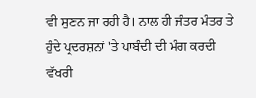ਵੀ ਸੁਣਨ ਜਾ ਰਹੀ ਹੈ। ਨਾਲ ਹੀ ਜੰਤਰ ਮੰਤਰ ਤੇ ਹੁੰਦੇ ਪ੍ਰਦਰਸ਼ਨਾਂ 'ਤੇ ਪਾਬੰਦੀ ਦੀ ਮੰਗ ਕਰਦੀ ਵੱਖਰੀ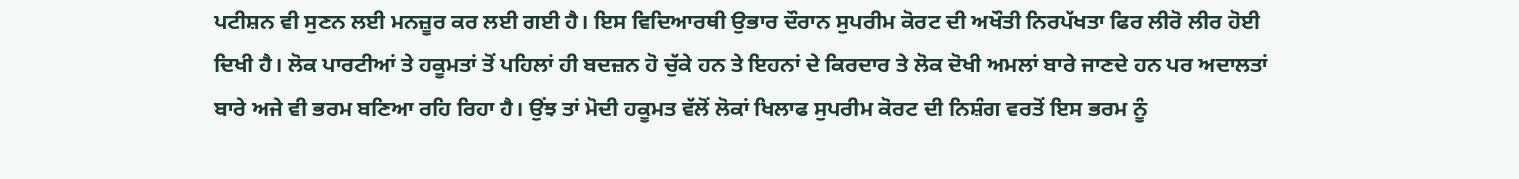ਪਟੀਸ਼ਨ ਵੀ ਸੁਣਨ ਲਈ ਮਨਜ਼ੂਰ ਕਰ ਲਈ ਗਈ ਹੈ। ਇਸ ਵਿਦਿਆਰਥੀ ਉਭਾਰ ਦੌਰਾਨ ਸੁਪਰੀਮ ਕੋਰਟ ਦੀ ਅਖੌਤੀ ਨਿਰਪੱਖਤਾ ਫਿਰ ਲੀਰੋ ਲੀਰ ਹੋਈ ਦਿਖੀ ਹੈ। ਲੋਕ ਪਾਰਟੀਆਂ ਤੇ ਹਕੂਮਤਾਂ ਤੋਂ ਪਹਿਲਾਂ ਹੀ ਬਦਜ਼ਨ ਹੋ ਚੁੱਕੇ ਹਨ ਤੇ ਇਹਨਾਂ ਦੇ ਕਿਰਦਾਰ ਤੇ ਲੋਕ ਦੋਖੀ ਅਮਲਾਂ ਬਾਰੇ ਜਾਣਦੇ ਹਨ ਪਰ ਅਦਾਲਤਾਂ ਬਾਰੇ ਅਜੇ ਵੀ ਭਰਮ ਬਣਿਆ ਰਹਿ ਰਿਹਾ ਹੈ। ਉਂਝ ਤਾਂ ਮੋਦੀ ਹਕੂਮਤ ਵੱਲੋਂ ਲੋਕਾਂ ਖਿਲਾਫ ਸੁਪਰੀਮ ਕੋਰਟ ਦੀ ਨਿਸ਼ੰਗ ਵਰਤੋਂ ਇਸ ਭਰਮ ਨੂੰ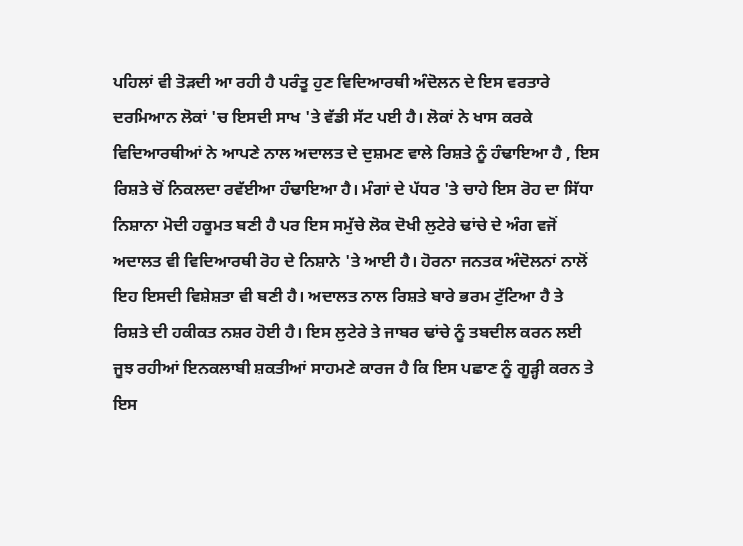ਪਹਿਲਾਂ ਵੀ ਤੋੜਦੀ ਆ ਰਹੀ ਹੈ ਪਰੰਤੂ ਹੁਣ ਵਿਦਿਆਰਥੀ ਅੰਦੋਲਨ ਦੇ ਇਸ ਵਰਤਾਰੇ ਦਰਮਿਆਨ ਲੋਕਾਂ 'ਚ ਇਸਦੀ ਸਾਖ 'ਤੇ ਵੱਡੀ ਸੱਟ ਪਈ ਹੈ। ਲੋਕਾਂ ਨੇ ਖਾਸ ਕਰਕੇ ਵਿਦਿਆਰਥੀਆਂ ਨੇ ਆਪਣੇ ਨਾਲ ਅਦਾਲਤ ਦੇ ਦੁਸ਼ਮਣ ਵਾਲੇ ਰਿਸ਼ਤੇ ਨੂੰ ਹੰਢਾਇਆ ਹੈ , ਇਸ ਰਿਸ਼ਤੇ ਚੋਂ ਨਿਕਲਦਾ ਰਵੱਈਆ ਹੰਢਾਇਆ ਹੈ। ਮੰਗਾਂ ਦੇ ਪੱਧਰ 'ਤੇ ਚਾਹੇ ਇਸ ਰੋਹ ਦਾ ਸਿੱਧਾ ਨਿਸ਼ਾਨਾ ਮੋਦੀ ਹਕੂਮਤ ਬਣੀ ਹੈ ਪਰ ਇਸ ਸਮੁੱਚੇ ਲੋਕ ਦੋਖੀ ਲੁਟੇਰੇ ਢਾਂਚੇ ਦੇ ਅੰਗ ਵਜੋਂ ਅਦਾਲਤ ਵੀ ਵਿਦਿਆਰਥੀ ਰੋਹ ਦੇ ਨਿਸ਼ਾਨੇ 'ਤੇ ਆਈ ਹੈ। ਹੋਰਨਾ ਜਨਤਕ ਅੰਦੋਲਨਾਂ ਨਾਲੋਂ ਇਹ ਇਸਦੀ ਵਿਸ਼ੇਸ਼ਤਾ ਵੀ ਬਣੀ ਹੈ। ਅਦਾਲਤ ਨਾਲ ਰਿਸ਼ਤੇ ਬਾਰੇ ਭਰਮ ਟੁੱਟਿਆ ਹੈ ਤੇ ਰਿਸ਼ਤੇ ਦੀ ਹਕੀਕਤ ਨਸ਼ਰ ਹੋਈ ਹੈ। ਇਸ ਲੁਟੇਰੇ ਤੇ ਜਾਬਰ ਢਾਂਚੇ ਨੂੰ ਤਬਦੀਲ ਕਰਨ ਲਈ ਜੂਝ ਰਹੀਆਂ ਇਨਕਲਾਬੀ ਸ਼ਕਤੀਆਂ ਸਾਹਮਣੇ ਕਾਰਜ ਹੈ ਕਿ ਇਸ ਪਛਾਣ ਨੂੰ ਗੂੜ੍ਹੀ ਕਰਨ ਤੇ ਇਸ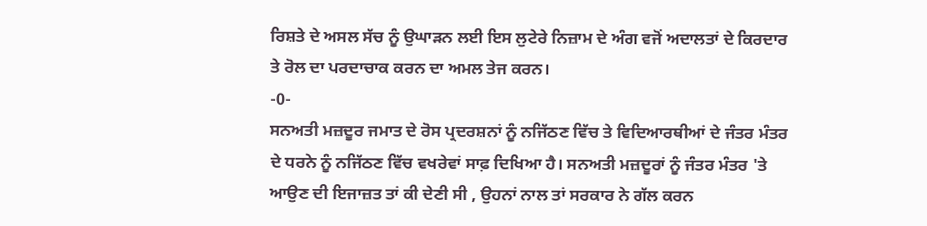ਰਿਸ਼ਤੇ ਦੇ ਅਸਲ ਸੱਚ ਨੂੰ ਉਘਾੜਨ ਲਈ ਇਸ ਲੁਟੇਰੇ ਨਿਜ਼ਾਮ ਦੇ ਅੰਗ ਵਜੋਂ ਅਦਾਲਤਾਂ ਦੇ ਕਿਰਦਾਰ ਤੇ ਰੋਲ ਦਾ ਪਰਦਾਚਾਕ ਕਰਨ ਦਾ ਅਮਲ ਤੇਜ ਕਰਨ।
-0-
ਸਨਅਤੀ ਮਜ਼ਦੂਰ ਜਮਾਤ ਦੇ ਰੋਸ ਪ੍ਰਦਰਸ਼ਨਾਂ ਨੂੰ ਨਜਿੱਠਣ ਵਿੱਚ ਤੇ ਵਿਦਿਆਰਥੀਆਂ ਦੇ ਜੰਤਰ ਮੰਤਰ ਦੇ ਧਰਨੇ ਨੂੰ ਨਜਿੱਠਣ ਵਿੱਚ ਵਖਰੇਵਾਂ ਸਾਫ਼ ਦਿਖਿਆ ਹੈ। ਸਨਅਤੀ ਮਜ਼ਦੂਰਾਂ ਨੂੰ ਜੰਤਰ ਮੰਤਰ 'ਤੇ ਆਉਣ ਦੀ ਇਜਾਜ਼ਤ ਤਾਂ ਕੀ ਦੇਣੀ ਸੀ , ਉਹਨਾਂ ਨਾਲ ਤਾਂ ਸਰਕਾਰ ਨੇ ਗੱਲ ਕਰਨ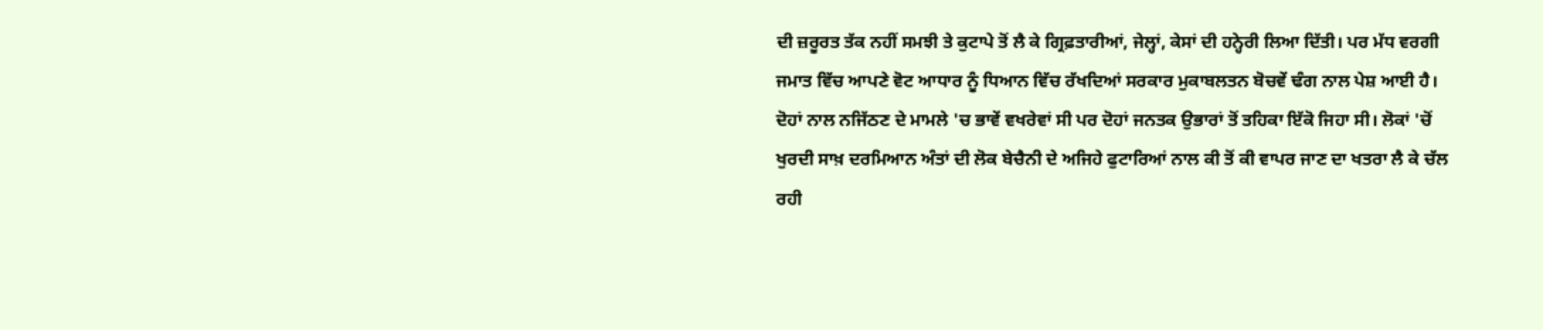ਦੀ ਜ਼ਰੂਰਤ ਤੱਕ ਨਹੀਂ ਸਮਝੀ ਤੇ ਕੁਟਾਪੇ ਤੋਂ ਲੈ ਕੇ ਗ੍ਰਿਫ਼ਤਾਰੀਆਂ, ਜੇਲ੍ਹਾਂ, ਕੇਸਾਂ ਦੀ ਹਨ੍ਹੇਰੀ ਲਿਆ ਦਿੱਤੀ। ਪਰ ਮੱਧ ਵਰਗੀ ਜਮਾਤ ਵਿੱਚ ਆਪਣੇ ਵੋਟ ਆਧਾਰ ਨੂੰ ਧਿਆਨ ਵਿੱਚ ਰੱਖਦਿਆਂ ਸਰਕਾਰ ਮੁਕਾਬਲਤਨ ਬੋਚਵੇਂ ਢੰਗ ਨਾਲ ਪੇਸ਼ ਆਈ ਹੈ। ਦੋਹਾਂ ਨਾਲ ਨਜਿੱਠਣ ਦੇ ਮਾਮਲੇ 'ਚ ਭਾਵੇਂ ਵਖਰੇਵਾਂ ਸੀ ਪਰ ਦੋਹਾਂ ਜਨਤਕ ਉਭਾਰਾਂ ਤੋਂ ਤਹਿਕਾ ਇੱਕੋ ਜਿਹਾ ਸੀ। ਲੋਕਾਂ 'ਚੋਂ ਖੁਰਦੀ ਸਾਖ਼ ਦਰਮਿਆਨ ਅੰਤਾਂ ਦੀ ਲੋਕ ਬੇਚੈਨੀ ਦੇ ਅਜਿਹੇ ਫੁਟਾਰਿਆਂ ਨਾਲ ਕੀ ਤੋਂ ਕੀ ਵਾਪਰ ਜਾਣ ਦਾ ਖਤਰਾ ਲੈ ਕੇ ਚੱਲ ਰਹੀ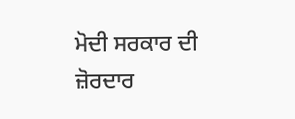ਮੋਦੀ ਸਰਕਾਰ ਦੀ ਜ਼ੋਰਦਾਰ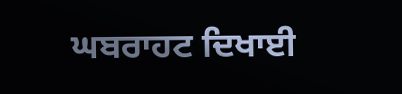ਘਬਰਾਹਟ ਦਿਖਾਈ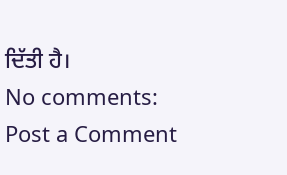ਦਿੱਤੀ ਹੈ।
No comments:
Post a Comment